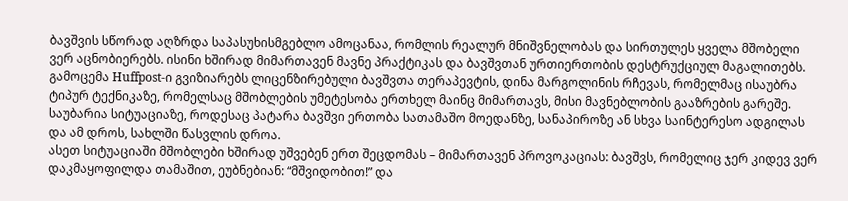ბავშვის სწორად აღზრდა საპასუხისმგებლო ამოცანაა, რომლის რეალურ მნიშვნელობას და სირთულეს ყველა მშობელი ვერ აცნობიერებს. ისინი ხშირად მიმართავენ მავნე პრაქტიკას და ბავშვთან ურთიერთობის დესტრუქციულ მაგალითებს.
გამოცემა Huffpost-ი გვიზიარებს ლიცენზირებული ბავშვთა თერაპევტის, დინა მარგოლინის რჩევას, რომელმაც ისაუბრა ტიპურ ტექნიკაზე, რომელსაც მშობლების უმეტესობა ერთხელ მაინც მიმართავს, მისი მავნებლობის გააზრების გარეშე.
საუბარია სიტუაციაზე, როდესაც პატარა ბავშვი ერთობა სათამაშო მოედანზე, სანაპიროზე ან სხვა საინტერესო ადგილას და ამ დროს, სახლში წასვლის დროა.
ასეთ სიტუაციაში მშობლები ხშირად უშვებენ ერთ შეცდომას – მიმართავენ პროვოკაციას: ბავშვს, რომელიც ჯერ კიდევ ვერ დაკმაყოფილდა თამაშით, ეუბნებიან: “მშვიდობით!” და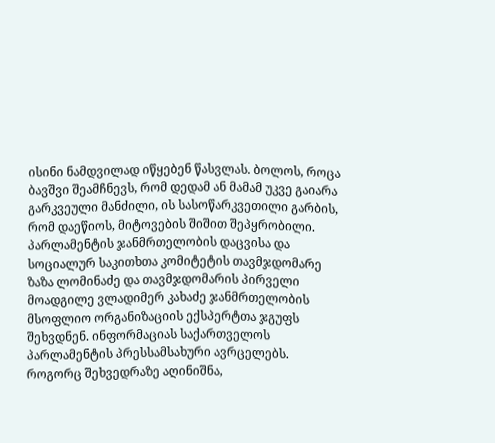ისინი ნამდვილად იწყებენ წასვლას. ბოლოს, როცა ბავშვი შეამჩნევს, რომ დედამ ან მამამ უკვე გაიარა გარკვეული მანძილი, ის სასოწარკვეთილი გარბის, რომ დაეწიოს, მიტოვების შიშით შეპყრობილი.
პარლამენტის ჯანმრთელობის დაცვისა და სოციალურ საკითხთა კომიტეტის თავმჯდომარე ზაზა ლომინაძე და თავმჯდომარის პირველი მოადგილე ვლადიმერ კახაძე ჯანმრთელობის მსოფლიო ორგანიზაციის ექსპერტთა ჯგუფს შეხვდნენ. ინფორმაციას საქართველოს პარლამენტის პრესსამსახური ავრცელებს.
როგორც შეხვედრაზე აღინიშნა,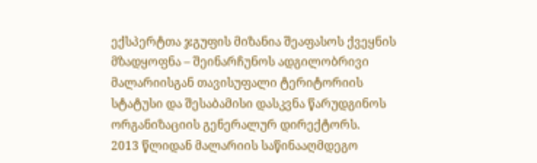ექსპერტთა ჯგუფის მიზანია შეაფასოს ქვეყნის მზადყოფნა – შეინარჩუნოს ადგილობრივი მალარიისგან თავისუფალი ტერიტორიის სტატუსი და შესაბამისი დასკვნა წარუდგინოს ორგანიზაციის გენერალურ დირექტორს.
2013 წლიდან მალარიის საწინააღმდეგო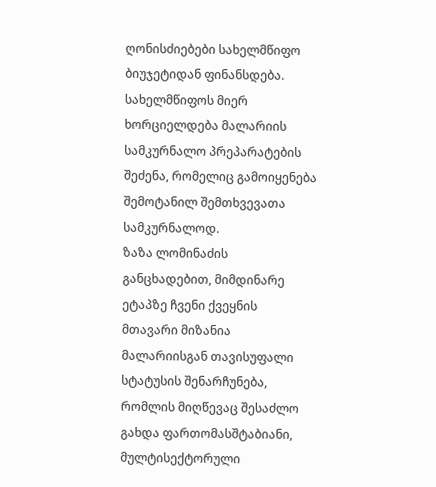ღონისძიებები სახელმწიფო ბიუჯეტიდან ფინანსდება. სახელმწიფოს მიერ ხორციელდება მალარიის სამკურნალო პრეპარატების შეძენა, რომელიც გამოიყენება შემოტანილ შემთხვევათა სამკურნალოდ.
ზაზა ლომინაძის განცხადებით, მიმდინარე ეტაპზე ჩვენი ქვეყნის მთავარი მიზანია მალარიისგან თავისუფალი სტატუსის შენარჩუნება, რომლის მიღწევაც შესაძლო გახდა ფართომასშტაბიანი, მულტისექტორული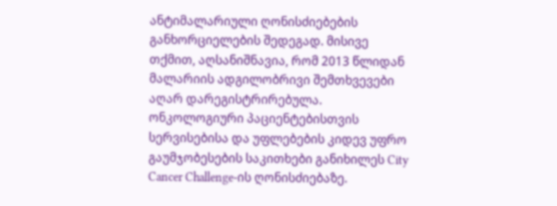ანტიმალარიული ღონისძიებების განხორციელების შედეგად. მისივე თქმით, აღსანიშნავია, რომ 2013 წლიდან მალარიის ადგილობრივი შემთხვევები აღარ დარეგისტრირებულა.
ონკოლოგიური პაციენტებისთვის სერვისებისა და უფლებების კიდევ უფრო გაუმჯობესების საკითხები განიხილეს City Cancer Challenge-ის ღონისძიებაზე.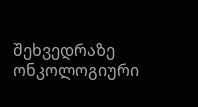შეხვედრაზე ონკოლოგიური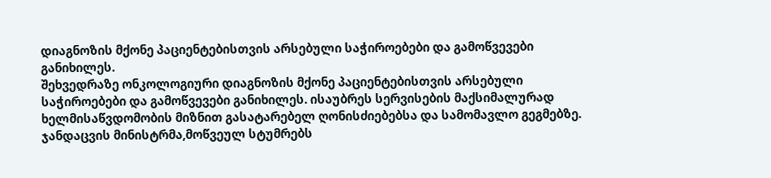დიაგნოზის მქონე პაციენტებისთვის არსებული საჭიროებები და გამოწვევები განიხილეს.
შეხვედრაზე ონკოლოგიური დიაგნოზის მქონე პაციენტებისთვის არსებული საჭიროებები და გამოწვევები განიხილეს. ისაუბრეს სერვისების მაქსიმალურად ხელმისაწვდომობის მიზნით გასატარებელ ღონისძიებებსა და სამომავლო გეგმებზე.
ჯანდაცვის მინისტრმა,მოწვეულ სტუმრებს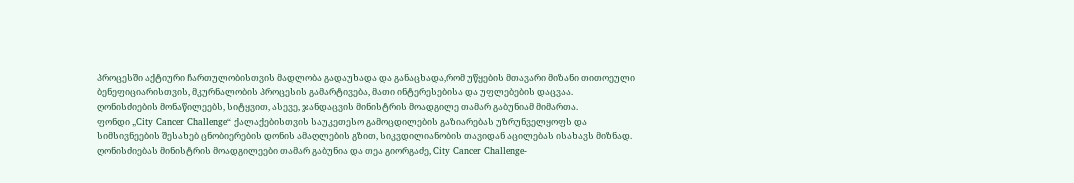პროცესში აქტიური ჩართულობისთვის მადლობა გადაუხადა და განაცხადა,რომ უწყების მთავარი მიზანი თითოეული ბენეფიციარისთვის, მკურნალობის პროცესის გამარტივება, მათი ინტერესებისა და უფლებების დაცვაა.
ღონისძიების მონაწილეებს, სიტყვით, ასევე, ჯანდაცვის მინისტრის მოადგილე თამარ გაბუნიამ მიმართა.
ფონდი „City Cancer Challenge“ ქალაქებისთვის საუკეთესო გამოცდილების გაზიარებას უზრუნველყოფს და სიმსივნეების შესახებ ცნობიერების დონის ამაღლების გზით, სიკვდილიანობის თავიდან აცილებას ისახავს მიზნად.
ღონისძიებას მინისტრის მოადგილეები თამარ გაბუნია და თეა გიორგაძე, City Cancer Challenge-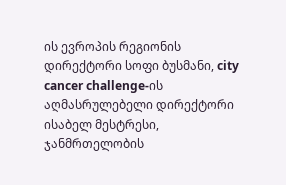ის ევროპის რეგიონის დირექტორი სოფი ბუსმანი, city cancer challenge-ის აღმასრულებელი დირექტორი ისაბელ მესტრესი, ჯანმრთელობის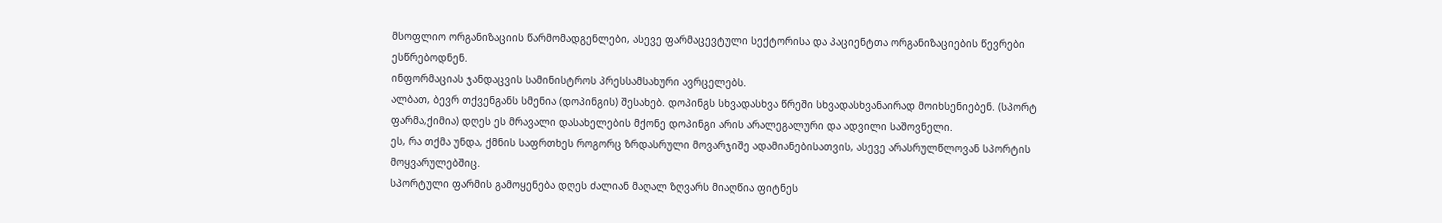მსოფლიო ორგანიზაციის წარმომადგენლები, ასევე ფარმაცევტული სექტორისა და პაციენტთა ორგანიზაციების წევრები ესწრებოდნენ.
ინფორმაციას ჯანდაცვის სამინისტროს პრესსამსახური ავრცელებს.
ალბათ, ბევრ თქვენგანს სმენია (დოპინგის) შესახებ. დოპინგს სხვადასხვა წრეში სხვადასხვანაირად მოიხსენიებენ. (სპორტ ფარმა,ქიმია) დღეს ეს მრავალი დასახელების მქონე დოპინგი არის არალეგალური და ადვილი საშოვნელი.
ეს, რა თქმა უნდა, ქმნის საფრთხეს როგორც ზრდასრული მოვარჯიშე ადამიანებისათვის, ასევე არასრულწლოვან სპორტის მოყვარულებშიც.
სპორტული ფარმის გამოყენება დღეს ძალიან მაღალ ზღვარს მიაღწია ფიტნეს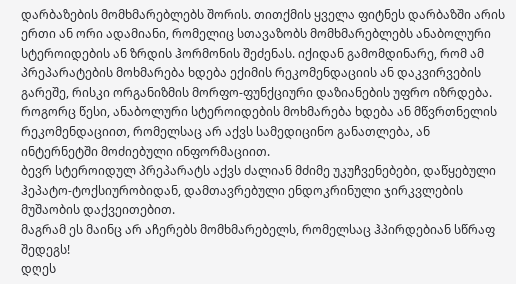დარბაზების მომხმარებლებს შორის. თითქმის ყველა ფიტნეს დარბაზში არის ერთი ან ორი ადამიანი, რომელიც სთავაზობს მომხმარებლებს ანაბოლური სტეროიდების ან ზრდის ჰორმონის შეძენას. იქიდან გამომდინარე, რომ ამ პრეპარატების მოხმარება ხდება ექიმის რეკომენდაციის ან დაკვირვების გარეშე, რისკი ორგანიზმის მორფო-ფუნქციური დაზიანების უფრო იზრდება.
როგორც წესი, ანაბოლური სტეროიდების მოხმარება ხდება ან მწვრთნელის რეკომენდაციით, რომელსაც არ აქვს სამედიცინო განათლება, ან ინტერნეტში მოძიებული ინფორმაციით.
ბევრ სტეროიდულ პრეპარატს აქვს ძალიან მძიმე უკუჩვენებები, დაწყებული ჰეპატო-ტოქსიურობიდან, დამთავრებული ენდოკრინული ჯირკვლების მუშაობის დაქვეითებით.
მაგრამ ეს მაინც არ აჩერებს მომხმარებელს, რომელსაც ჰპირდებიან სწრაფ შედეგს!
დღეს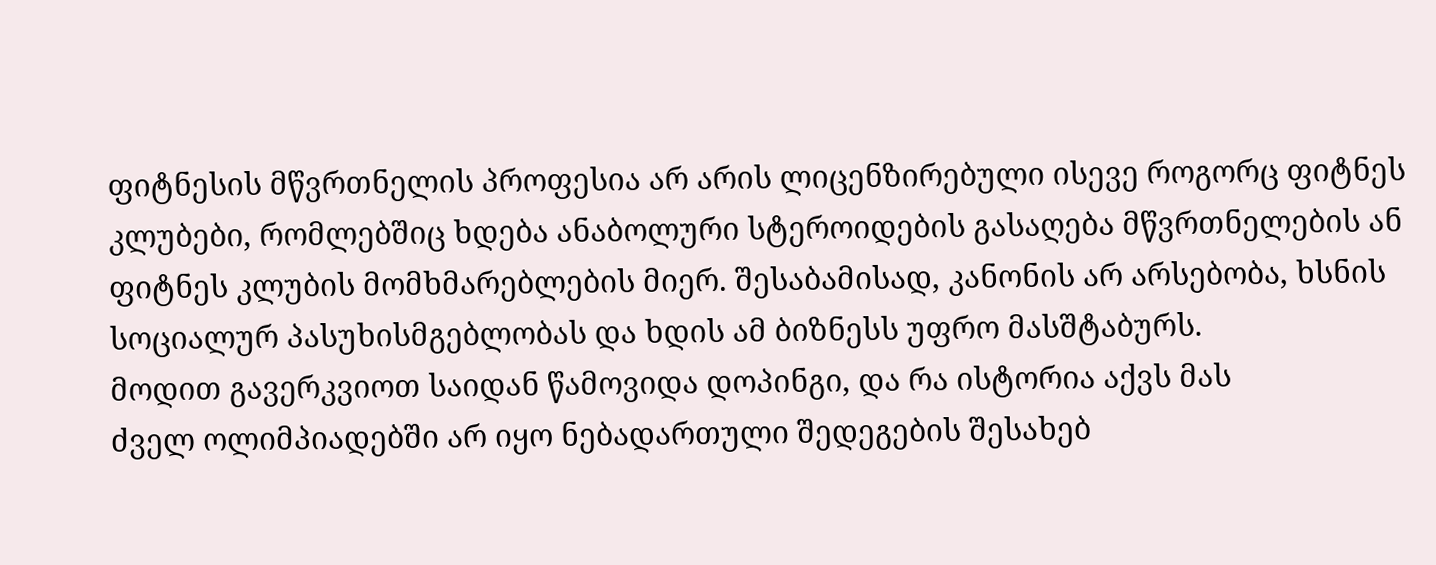ფიტნესის მწვრთნელის პროფესია არ არის ლიცენზირებული ისევე როგორც ფიტნეს კლუბები, რომლებშიც ხდება ანაბოლური სტეროიდების გასაღება მწვრთნელების ან ფიტნეს კლუბის მომხმარებლების მიერ. შესაბამისად, კანონის არ არსებობა, ხსნის სოციალურ პასუხისმგებლობას და ხდის ამ ბიზნესს უფრო მასშტაბურს.
მოდით გავერკვიოთ საიდან წამოვიდა დოპინგი, და რა ისტორია აქვს მას
ძველ ოლიმპიადებში არ იყო ნებადართული შედეგების შესახებ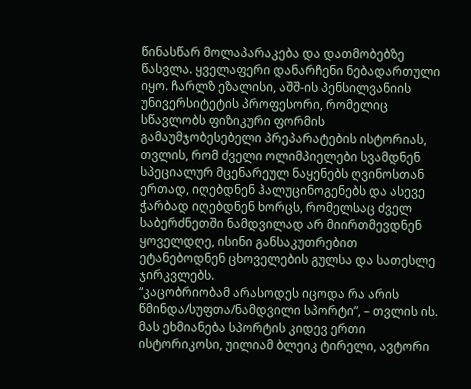წინასწარ მოლაპარაკება და დათმობებზე წასვლა. ყველაფერი დანარჩენი ნებადართული იყო. ჩარლზ ეზალისი, აშშ-ის პენსილვანიის უნივერსიტეტის პროფესორი, რომელიც სწავლობს ფიზიკური ფორმის გამაუმჯობესებელი პრეპარატების ისტორიას, თვლის, რომ ძველი ოლიმპიელები სვამდნენ სპეციალურ მცენარეულ ნაყენებს ღვინოსთან ერთად, იღებდნენ ჰალუცინოგენებს და ასევე ჭარბად იღებდნენ ხორცს, რომელსაც ძველ საბერძნეთში ნამდვილად არ მიირთმევდნენ ყოველდღე, ისინი განსაკუთრებით ეტანებოდნენ ცხოველების გულსა და სათესლე ჯირკვლებს.
“კაცობრიობამ არასოდეს იცოდა რა არის წმინდა/სუფთა/ნამდვილი სპორტი”, – თვლის ის.
მას ეხმიანება სპორტის კიდევ ერთი ისტორიკოსი, უილიამ ბლეიკ ტირელი, ავტორი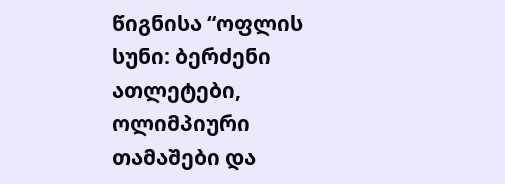წიგნისა “ოფლის სუნი: ბერძენი ათლეტები, ოლიმპიური თამაშები და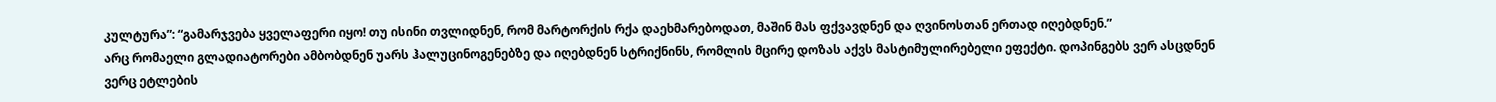კულტურა”: “გამარჯვება ყველაფერი იყო! თუ ისინი თვლიდნენ, რომ მარტორქის რქა დაეხმარებოდათ, მაშინ მას ფქვავდნენ და ღვინოსთან ერთად იღებდნენ.”
არც რომაელი გლადიატორები ამბობდნენ უარს ჰალუცინოგენებზე და იღებდნენ სტრიქნინს, რომლის მცირე დოზას აქვს მასტიმულირებელი ეფექტი. დოპინგებს ვერ ასცდნენ ვერც ეტლების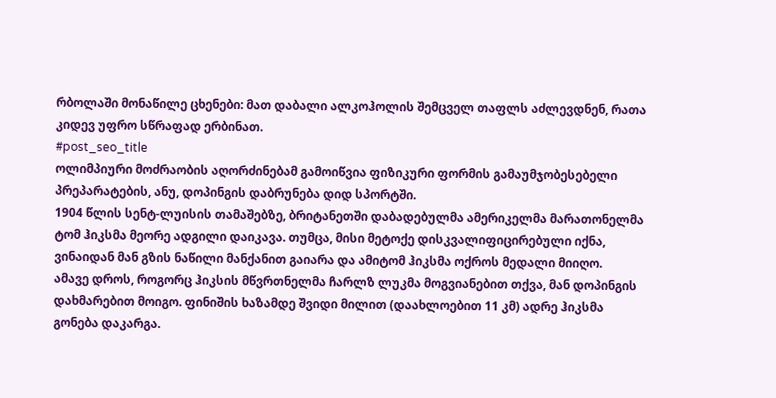რბოლაში მონაწილე ცხენები: მათ დაბალი ალკოჰოლის შემცველ თაფლს აძლევდნენ, რათა კიდევ უფრო სწრაფად ერბინათ.
#post_seo_title
ოლიმპიური მოძრაობის აღორძინებამ გამოიწვია ფიზიკური ფორმის გამაუმჯობესებელი პრეპარატების, ანუ, დოპინგის დაბრუნება დიდ სპორტში.
1904 წლის სენტ-ლუისის თამაშებზე, ბრიტანეთში დაბადებულმა ამერიკელმა მარათონელმა ტომ ჰიკსმა მეორე ადგილი დაიკავა. თუმცა, მისი მეტოქე დისკვალიფიცირებული იქნა, ვინაიდან მან გზის ნაწილი მანქანით გაიარა და ამიტომ ჰიკსმა ოქროს მედალი მიიღო.
ამავე დროს, როგორც ჰიკსის მწვრთნელმა ჩარლზ ლუკმა მოგვიანებით თქვა, მან დოპინგის დახმარებით მოიგო. ფინიშის ხაზამდე შვიდი მილით (დაახლოებით 11 კმ) ადრე ჰიკსმა გონება დაკარგა.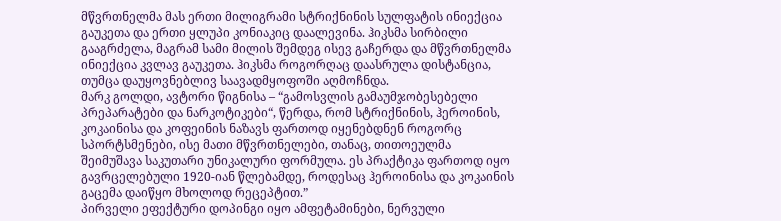მწვრთნელმა მას ერთი მილიგრამი სტრიქნინის სულფატის ინიექცია გაუკეთა და ერთი ყლუპი კონიაკიც დაალევინა. ჰიკსმა სირბილი გააგრძელა, მაგრამ სამი მილის შემდეგ ისევ გაჩერდა და მწვრთნელმა ინიექცია კვლავ გაუკეთა. ჰიკსმა როგორღაც დაასრულა დისტანცია, თუმცა დაუყოვნებლივ საავადმყოფოში აღმოჩნდა.
მარკ გოლდი, ავტორი წიგნისა – “გამოსვლის გამაუმჯობესებელი პრეპარატები და ნარკოტიკები“, წერდა, რომ სტრიქნინის, ჰეროინის, კოკაინისა და კოფეინის ნაზავს ფართოდ იყენებდნენ როგორც სპორტსმენები, ისე მათი მწვრთნელები, თანაც, თითოეულმა შეიმუშავა საკუთარი უნიკალური ფორმულა. ეს პრაქტიკა ფართოდ იყო გავრცელებული 1920-იან წლებამდე, როდესაც ჰეროინისა და კოკაინის გაცემა დაიწყო მხოლოდ რეცეპტით.”
პირველი ეფექტური დოპინგი იყო ამფეტამინები, ნერვული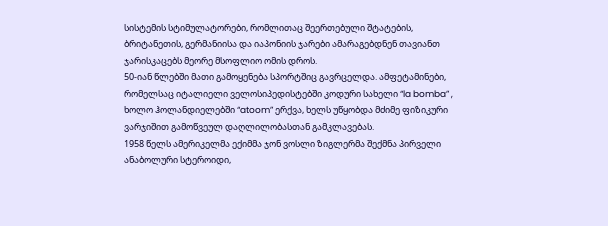სისტემის სტიმულატორები, რომლითაც შეერთებული შტატების, ბრიტანეთის, გერმანიისა და იაპონიის ჯარები ამარაგებდნენ თავიანთ ჯარისკაცებს მეორე მსოფლიო ომის დროს.
50-იან წლებში მათი გამოყენება სპორტშიც გავრცელდა. ამფეტამინები, რომელსაც იტალიელი ველოსიპედისტებში კოდური სახელი “la bomba” , ხოლო ჰოლანდიელებში “atoom” ერქვა, ხელს უწყობდა მძიმე ფიზიკური ვარჯიშით გამოწვეულ დაღლილობასთან გამკლავებას.
1958 წელს ამერიკელმა ექიმმა ჯონ ვოსლი ზიგლერმა შექმნა პირველი ანაბოლური სტეროიდი,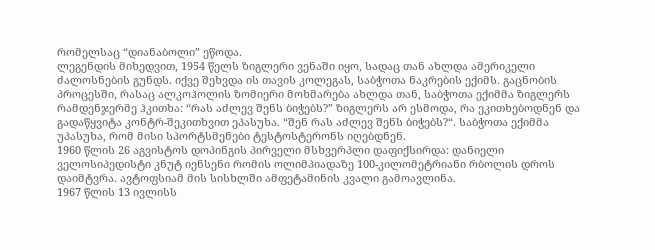რომელსაც “დიანაბოლი” ეწოდა.
ლეგენდის მიხედვით, 1954 წელს ზიგლერი ვენაში იყო, სადაც თან ახლდა ამერიკელი ძალოსნების გუნდს. იქვე შეხვდა ის თავის კოლეგას, საბჭოთა ნაკრების ექიმს. გაცნობის პროცესში, რასაც ალკოჰოლის ზომიერი მოხმარება ახლდა თან, საბჭოთა ექიმმა ზიგლერს რამდენჯერმე ჰკითხა: “რას აძლევ შენს ბიჭებს?” ზიგლერს არ ესმოდა, რა ეკითხებოდნენ და გადაწყვიტა კონტრ-შეკითხვით ეპასუხა. “შენ რას აძლევ შენს ბიჭებს?“. საბჭოთა ექიმმა უპასუხა, რომ მისი სპორტსმენები ტესტოსტერონს იღებდნენ.
1960 წლის 26 აგვისტოს დოპინგის პირველი მსხვერპლი დაფიქსირდა: დანიელი ველოსიპედისტი კნუტ იენსენი რომის ოლიმპიადაზე 100-კილომეტრიანი რბოლის დროს დაიმტვრა. ავტოფსიამ მის სისხლში ამფეტამინის კვალი გამოავლინა.
1967 წლის 13 ივლისს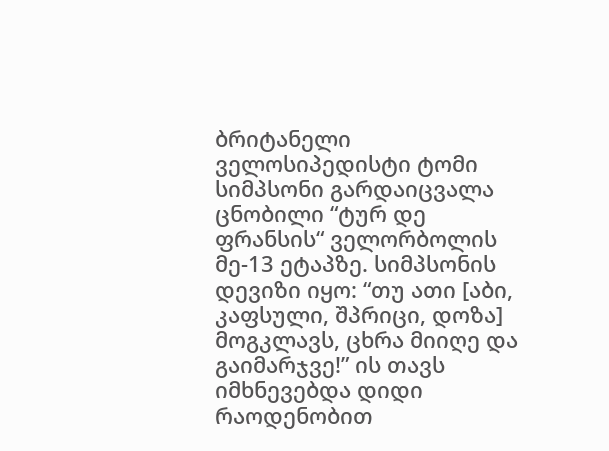ბრიტანელი ველოსიპედისტი ტომი სიმპსონი გარდაიცვალა ცნობილი “ტურ დე ფრანსის“ ველორბოლის მე-13 ეტაპზე. სიმპსონის დევიზი იყო: “თუ ათი [აბი, კაფსული, შპრიცი, დოზა] მოგკლავს, ცხრა მიიღე და გაიმარჯვე!” ის თავს იმხნევებდა დიდი რაოდენობით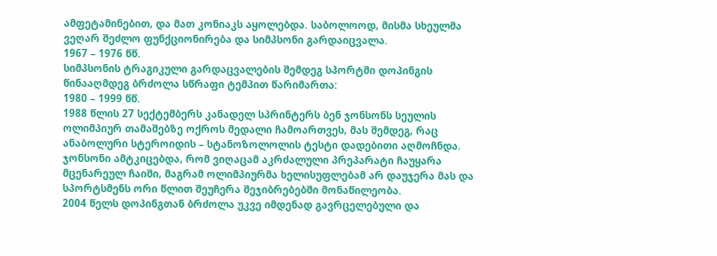ამფეტამინებით, და მათ კონიაკს აყოლებდა. საბოლოოდ, მისმა სხეულმა ვეღარ შეძლო ფუნქციონირება და სიმპსონი გარდაიცვალა.
1967 – 1976 წწ.
სიმპსონის ტრაგიკული გარდაცვალების შემდეგ სპორტში დოპინგის წინააღმდეგ ბრძოლა სწრაფი ტემპით წარიმართა:
1980 – 1999 წწ.
1988 წლის 27 სექტემბერს კანადელ სპრინტერს ბენ ჯონსონს სეულის ოლიმპიურ თამაშებზე ოქროს მედალი ჩამოართვეს, მას შემდეგ, რაც ანაბოლური სტეროიდის – სტანოზოლოლის ტესტი დადებითი აღმოჩნდა. ჯონსონი ამტკიცებდა, რომ ვიღაცამ აკრძალული პრეპარატი ჩაუყარა მცენარეულ ჩაიში, მაგრამ ოლიმპიურმა ხელისუფლებამ არ დაუჯერა მას და სპორტსმენს ორი წლით შეუჩერა შეჯიბრებებში მონაწილეობა.
2004 წელს დოპინგთან ბრძოლა უკვე იმდენად გავრცელებული და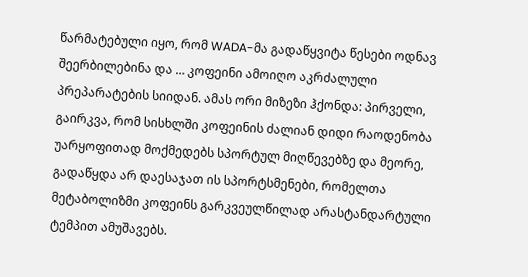წარმატებული იყო, რომ WADA-მა გადაწყვიტა წესები ოდნავ შეერბილებინა და … კოფეინი ამოიღო აკრძალული პრეპარატების სიიდან. ამას ორი მიზეზი ჰქონდა: პირველი, გაირკვა, რომ სისხლში კოფეინის ძალიან დიდი რაოდენობა უარყოფითად მოქმედებს სპორტულ მიღწევებზე და მეორე, გადაწყდა არ დაესაჯათ ის სპორტსმენები, რომელთა მეტაბოლიზმი კოფეინს გარკვეულწილად არასტანდარტული ტემპით ამუშავებს.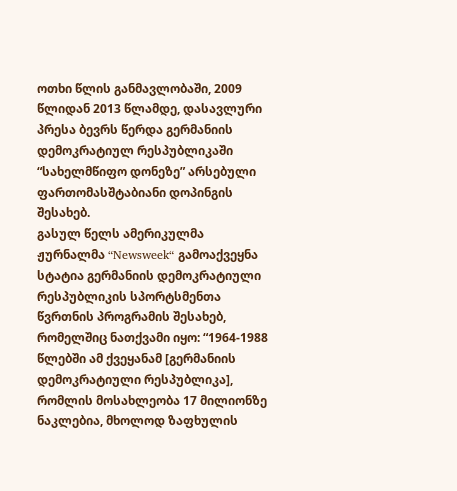ოთხი წლის განმავლობაში, 2009 წლიდან 2013 წლამდე, დასავლური პრესა ბევრს წერდა გერმანიის დემოკრატიულ რესპუბლიკაში “სახელმწიფო დონეზე” არსებული ფართომასშტაბიანი დოპინგის შესახებ.
გასულ წელს ამერიკულმა ჟურნალმა “Newsweek“ გამოაქვეყნა სტატია გერმანიის დემოკრატიული რესპუბლიკის სპორტსმენთა წვრთნის პროგრამის შესახებ, რომელშიც ნათქვამი იყო: “1964-1988 წლებში ამ ქვეყანამ [გერმანიის დემოკრატიული რესპუბლიკა], რომლის მოსახლეობა 17 მილიონზე ნაკლებია, მხოლოდ ზაფხულის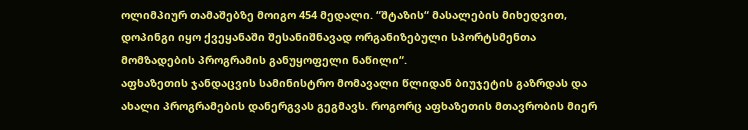ოლიმპიურ თამაშებზე მოიგო 454 მედალი. “შტაზის“ მასალების მიხედვით, დოპინგი იყო ქვეყანაში შესანიშნავად ორგანიზებული სპორტსმენთა მომზადების პროგრამის განუყოფელი ნაწილი“.
აფხაზეთის ჯანდაცვის სამინისტრო მომავალი წლიდან ბიუჯეტის გაზრდას და ახალი პროგრამების დანერგვას გეგმავს. როგორც აფხაზეთის მთავრობის მიერ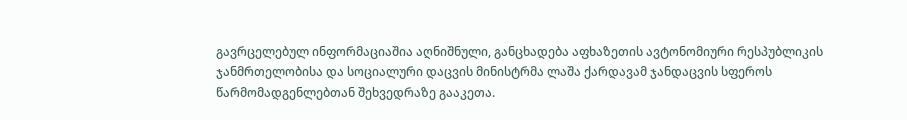გავრცელებულ ინფორმაციაშია აღნიშნული, განცხადება აფხაზეთის ავტონომიური რესპუბლიკის ჯანმრთელობისა და სოციალური დაცვის მინისტრმა ლაშა ქარდავამ ჯანდაცვის სფეროს წარმომადგენლებთან შეხვედრაზე გააკეთა.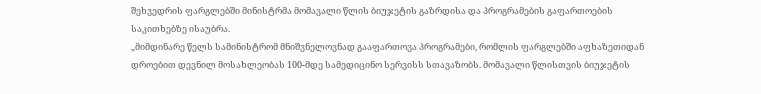შეხვედრის ფარგლებში მინისტრმა მომავალი წლის ბიუჯეტის გაზრდისა და პროგრამების გაფართოების საკითხებზე ისაუბრა.
„მიმდინარე წელს სამინისტრომ მნიშვნელოვნად გააფართოვა პროგრამები, რომლის ფარგლებში აფხაზეთიდან დროებით დევნილ მოსახლეობას 100-მდე სამედიცინო სერვისს სთავაზობს. მომავალი წლისთვის ბიუჯეტის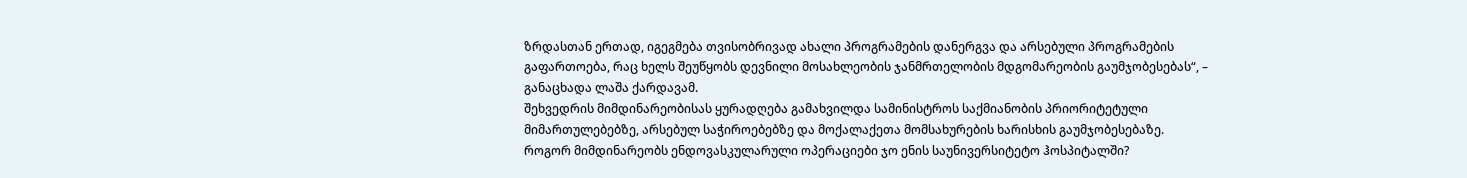ზრდასთან ერთად, იგეგმება თვისობრივად ახალი პროგრამების დანერგვა და არსებული პროგრამების გაფართოება, რაც ხელს შეუწყობს დევნილი მოსახლეობის ჯანმრთელობის მდგომარეობის გაუმჯობესებას“, – განაცხადა ლაშა ქარდავამ.
შეხვედრის მიმდინარეობისას ყურადღება გამახვილდა სამინისტროს საქმიანობის პრიორიტეტული მიმართულებებზე, არსებულ საჭიროებებზე და მოქალაქეთა მომსახურების ხარისხის გაუმჯობესებაზე.
როგორ მიმდინარეობს ენდოვასკულარული ოპერაციები ჯო ენის საუნივერსიტეტო ჰოსპიტალში?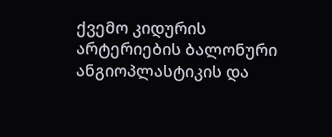ქვემო კიდურის არტერიების ბალონური ანგიოპლასტიკის და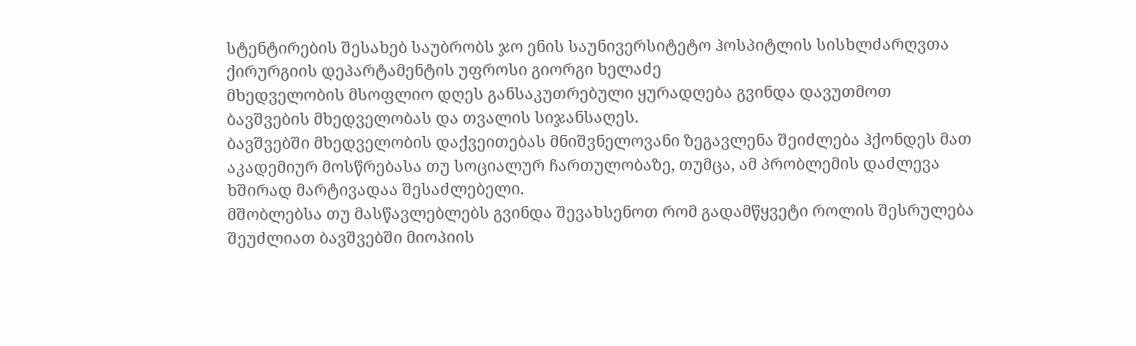სტენტირების შესახებ საუბრობს ჯო ენის საუნივერსიტეტო ჰოსპიტლის სისხლძარღვთა ქირურგიის დეპარტამენტის უფროსი გიორგი ხელაძე
მხედველობის მსოფლიო დღეს განსაკუთრებული ყურადღება გვინდა დავუთმოთ ბავშვების მხედველობას და თვალის სიჯანსაღეს.
ბავშვებში მხედველობის დაქვეითებას მნიშვნელოვანი ზეგავლენა შეიძლება ჰქონდეს მათ აკადემიურ მოსწრებასა თუ სოციალურ ჩართულობაზე, თუმცა, ამ პრობლემის დაძლევა ხშირად მარტივადაა შესაძლებელი.
მშობლებსა თუ მასწავლებლებს გვინდა შევახსენოთ რომ გადამწყვეტი როლის შესრულება შეუძლიათ ბავშვებში მიოპიის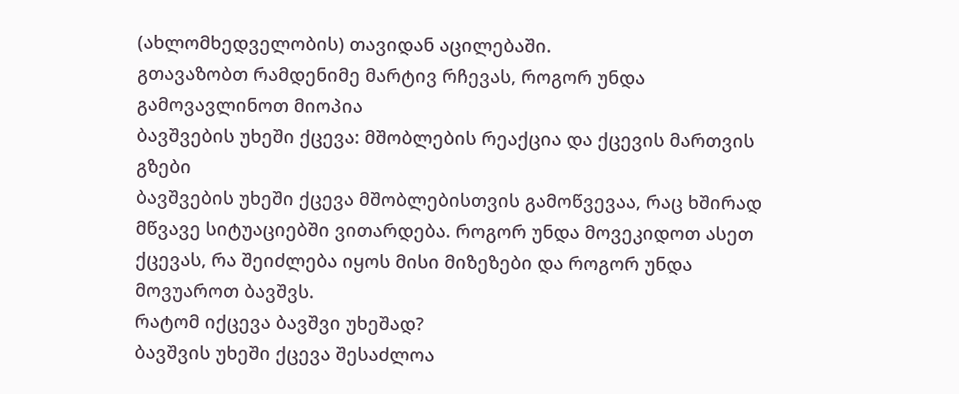(ახლომხედველობის) თავიდან აცილებაში.
გთავაზობთ რამდენიმე მარტივ რჩევას, როგორ უნდა გამოვავლინოთ მიოპია
ბავშვების უხეში ქცევა: მშობლების რეაქცია და ქცევის მართვის გზები
ბავშვების უხეში ქცევა მშობლებისთვის გამოწვევაა, რაც ხშირად მწვავე სიტუაციებში ვითარდება. როგორ უნდა მოვეკიდოთ ასეთ ქცევას, რა შეიძლება იყოს მისი მიზეზები და როგორ უნდა მოვუაროთ ბავშვს.
რატომ იქცევა ბავშვი უხეშად?
ბავშვის უხეში ქცევა შესაძლოა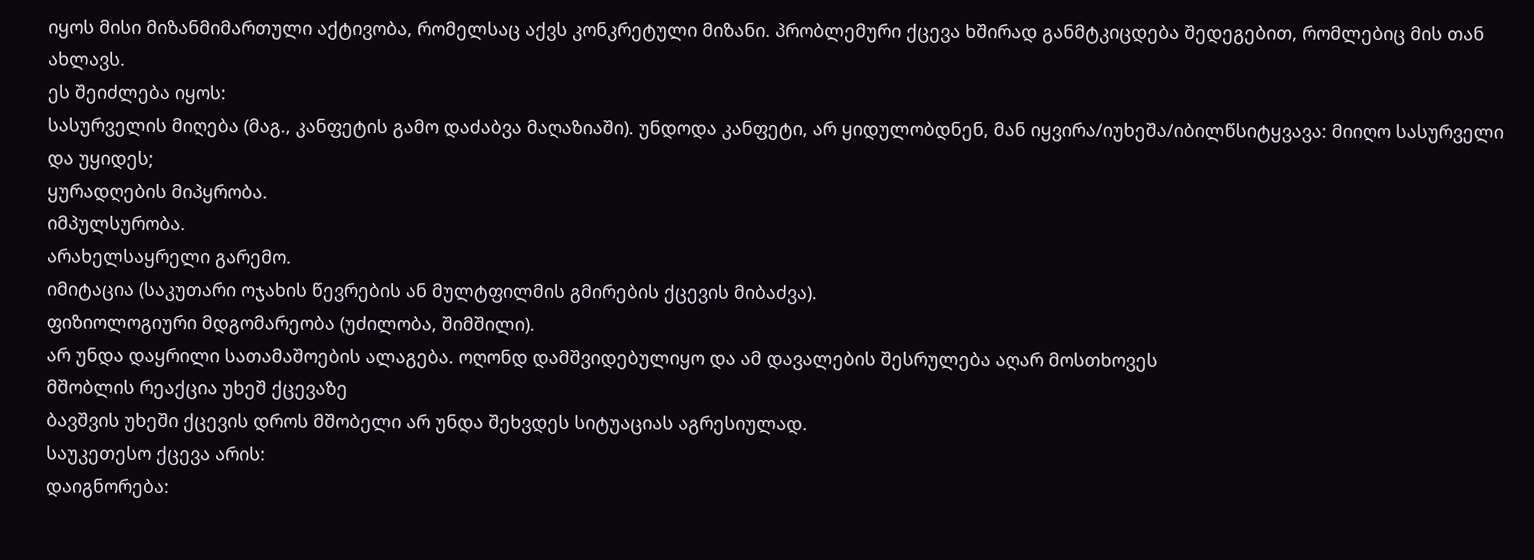იყოს მისი მიზანმიმართული აქტივობა, რომელსაც აქვს კონკრეტული მიზანი. პრობლემური ქცევა ხშირად განმტკიცდება შედეგებით, რომლებიც მის თან ახლავს.
ეს შეიძლება იყოს:
სასურველის მიღება (მაგ., კანფეტის გამო დაძაბვა მაღაზიაში). უნდოდა კანფეტი, არ ყიდულობდნენ, მან იყვირა/იუხეშა/იბილწსიტყვავა: მიიღო სასურველი და უყიდეს;
ყურადღების მიპყრობა.
იმპულსურობა.
არახელსაყრელი გარემო.
იმიტაცია (საკუთარი ოჯახის წევრების ან მულტფილმის გმირების ქცევის მიბაძვა).
ფიზიოლოგიური მდგომარეობა (უძილობა, შიმშილი).
არ უნდა დაყრილი სათამაშოების ალაგება. ოღონდ დამშვიდებულიყო და ამ დავალების შესრულება აღარ მოსთხოვეს
მშობლის რეაქცია უხეშ ქცევაზე
ბავშვის უხეში ქცევის დროს მშობელი არ უნდა შეხვდეს სიტუაციას აგრესიულად.
საუკეთესო ქცევა არის:
დაიგნორება: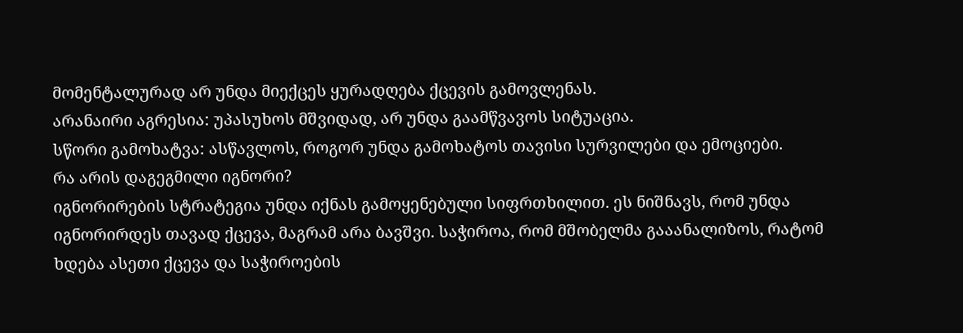მომენტალურად არ უნდა მიექცეს ყურადღება ქცევის გამოვლენას.
არანაირი აგრესია: უპასუხოს მშვიდად, არ უნდა გაამწვავოს სიტუაცია.
სწორი გამოხატვა: ასწავლოს, როგორ უნდა გამოხატოს თავისი სურვილები და ემოციები.
რა არის დაგეგმილი იგნორი?
იგნორირების სტრატეგია უნდა იქნას გამოყენებული სიფრთხილით. ეს ნიშნავს, რომ უნდა იგნორირდეს თავად ქცევა, მაგრამ არა ბავშვი. საჭიროა, რომ მშობელმა გააანალიზოს, რატომ ხდება ასეთი ქცევა და საჭიროების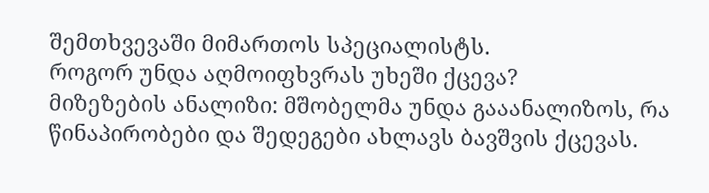შემთხვევაში მიმართოს სპეციალისტს.
როგორ უნდა აღმოიფხვრას უხეში ქცევა?
მიზეზების ანალიზი: მშობელმა უნდა გააანალიზოს, რა წინაპირობები და შედეგები ახლავს ბავშვის ქცევას.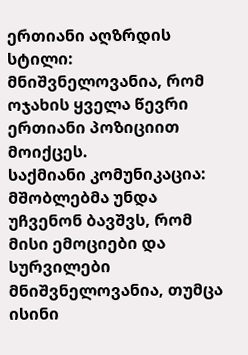ერთიანი აღზრდის სტილი: მნიშვნელოვანია, რომ ოჯახის ყველა წევრი ერთიანი პოზიციით მოიქცეს.
საქმიანი კომუნიკაცია: მშობლებმა უნდა უჩვენონ ბავშვს, რომ მისი ემოციები და სურვილები მნიშვნელოვანია, თუმცა ისინი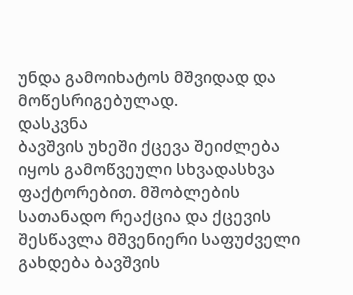უნდა გამოიხატოს მშვიდად და მოწესრიგებულად.
დასკვნა
ბავშვის უხეში ქცევა შეიძლება იყოს გამოწვეული სხვადასხვა ფაქტორებით. მშობლების სათანადო რეაქცია და ქცევის შესწავლა მშვენიერი საფუძველი გახდება ბავშვის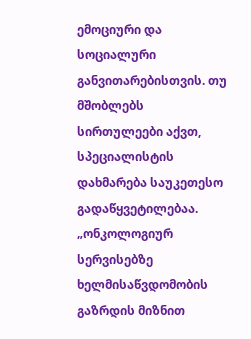ემოციური და სოციალური განვითარებისთვის. თუ მშობლებს სირთულეები აქვთ, სპეციალისტის დახმარება საუკეთესო გადაწყვეტილებაა.
„ონკოლოგიურ სერვისებზე ხელმისაწვდომობის გაზრდის მიზნით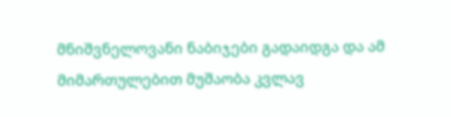მნიშვნელოვანი ნაბიჯები გადაიდგა და ამ მიმართულებით მუშაობა კვლავ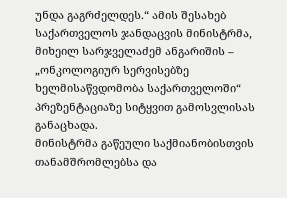უნდა გაგრძელდეს.“ ამის შესახებ საქართველოს ჯანდაცვის მინისტრმა, მიხეილ სარჯველაძემ ანგარიშის – „ონკოლოგიურ სერვისებზე ხელმისაწვდომობა საქართველოში“ პრეზენტაციაზე სიტყვით გამოსვლისას განაცხადა.
მინისტრმა გაწეული საქმიანობისთვის თანამშრომლებსა და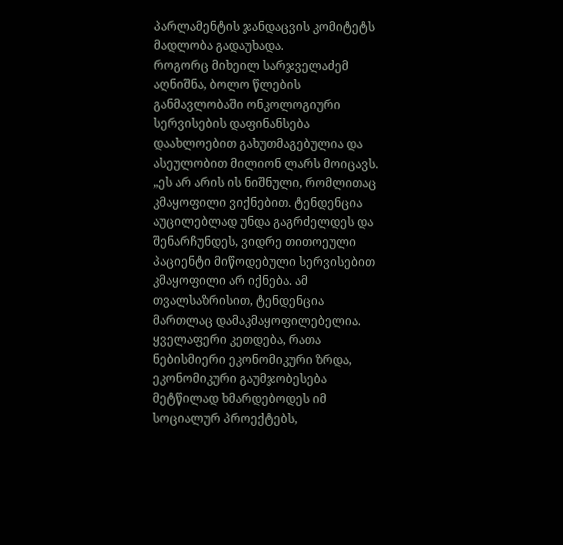პარლამენტის ჯანდაცვის კომიტეტს მადლობა გადაუხადა.
როგორც მიხეილ სარჯველაძემ აღნიშნა, ბოლო წლების განმავლობაში ონკოლოგიური სერვისების დაფინანსება დაახლოებით გახუთმაგებულია და ასეულობით მილიონ ლარს მოიცავს.
„ეს არ არის ის ნიშნული, რომლითაც კმაყოფილი ვიქნებით. ტენდენცია აუცილებლად უნდა გაგრძელდეს და შენარჩუნდეს, ვიდრე თითოეული პაციენტი მიწოდებული სერვისებით კმაყოფილი არ იქნება. ამ თვალსაზრისით, ტენდენცია მართლაც დამაკმაყოფილებელია. ყველაფერი კეთდება, რათა ნებისმიერი ეკონომიკური ზრდა, ეკონომიკური გაუმჯობესება მეტწილად ხმარდებოდეს იმ სოციალურ პროექტებს,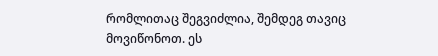რომლითაც შეგვიძლია, შემდეგ თავიც მოვიწონოთ. ეს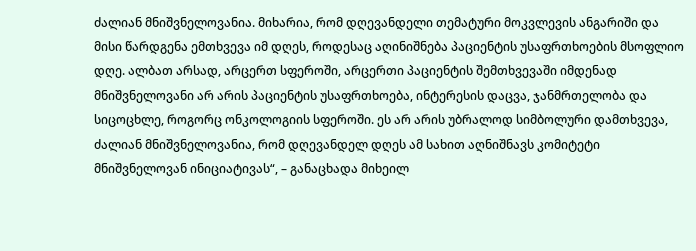ძალიან მნიშვნელოვანია. მიხარია, რომ დღევანდელი თემატური მოკვლევის ანგარიში და მისი წარდგენა ემთხვევა იმ დღეს, როდესაც აღინიშნება პაციენტის უსაფრთხოების მსოფლიო დღე. ალბათ არსად, არცერთ სფეროში, არცერთი პაციენტის შემთხვევაში იმდენად მნიშვნელოვანი არ არის პაციენტის უსაფრთხოება, ინტერესის დაცვა, ჯანმრთელობა და სიცოცხლე, როგორც ონკოლოგიის სფეროში. ეს არ არის უბრალოდ სიმბოლური დამთხვევა, ძალიან მნიშვნელოვანია, რომ დღევანდელ დღეს ამ სახით აღნიშნავს კომიტეტი მნიშვნელოვან ინიციატივას“, – განაცხადა მიხეილ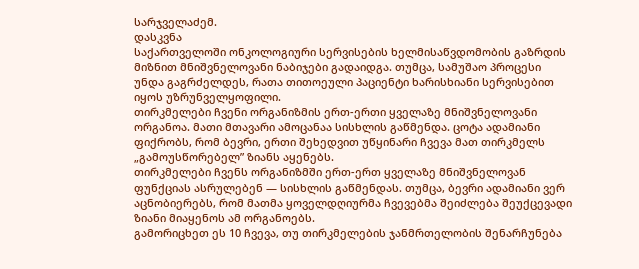სარჯველაძემ.
დასკვნა
საქართველოში ონკოლოგიური სერვისების ხელმისაწვდომობის გაზრდის მიზნით მნიშვნელოვანი ნაბიჯები გადაიდგა. თუმცა, სამუშაო პროცესი უნდა გაგრძელდეს, რათა თითოეული პაციენტი ხარისხიანი სერვისებით იყოს უზრუნველყოფილი.
თირკმელები ჩვენი ორგანიზმის ერთ-ერთი ყველაზე მნიშვნელოვანი ორგანოა. მათი მთავარი ამოცანაა სისხლის გაწმენდა. ცოტა ადამიანი ფიქრობს, რომ ბევრი, ერთი შეხედვით უწყინარი ჩვევა მათ თირკმელს „გამოუსწორებელ” ზიანს აყენებს.
თირკმელები ჩვენს ორგანიზმში ერთ-ერთ ყველაზე მნიშვნელოვან ფუნქციას ასრულებენ — სისხლის გაწმენდას. თუმცა, ბევრი ადამიანი ვერ აცნობიერებს, რომ მათმა ყოველდღიურმა ჩვევებმა შეიძლება შეუქცევადი ზიანი მიაყენოს ამ ორგანოებს.
გამორიცხეთ ეს 10 ჩვევა, თუ თირკმელების ჯანმრთელობის შენარჩუნება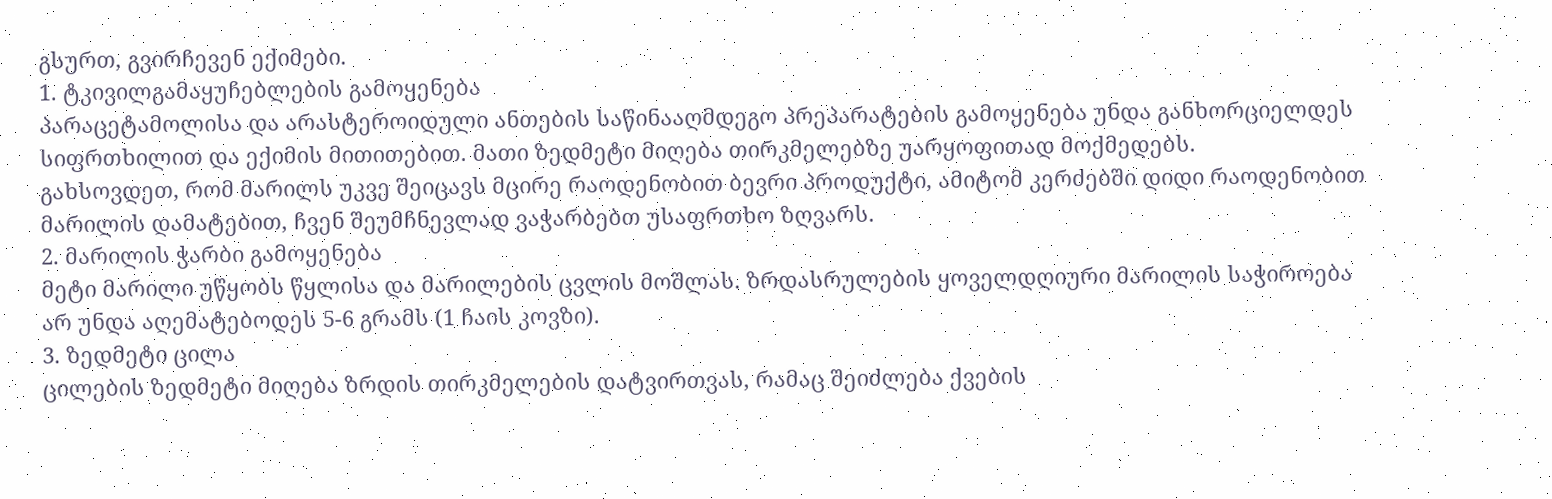გსურთ, გვირჩევენ ექიმები.
1. ტკივილგამაყუჩებლების გამოყენება
პარაცეტამოლისა და არასტეროიდული ანთების საწინააღმდეგო პრეპარატების გამოყენება უნდა განხორციელდეს სიფრთხილით და ექიმის მითითებით. მათი ზედმეტი მიღება თირკმელებზე უარყოფითად მოქმედებს.
გახსოვდეთ, რომ მარილს უკვე შეიცავს მცირე რაოდენობით ბევრი პროდუქტი, ამიტომ კერძებში დიდი რაოდენობით მარილის დამატებით, ჩვენ შეუმჩნევლად ვაჭარბებთ უსაფრთხო ზღვარს.
2. მარილის ჭარბი გამოყენება
მეტი მარილი უწყობს წყლისა და მარილების ცვლის მოშლას. ზრდასრულების ყოველდღიური მარილის საჭიროება არ უნდა აღემატებოდეს 5-6 გრამს (1 ჩაის კოვზი).
3. ზედმეტი ცილა
ცილების ზედმეტი მიღება ზრდის თირკმელების დატვირთვას, რამაც შეიძლება ქვების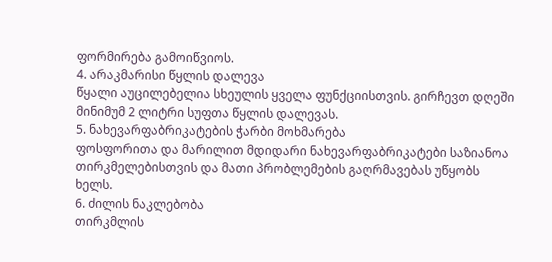ფორმირება გამოიწვიოს.
4. არაკმარისი წყლის დალევა
წყალი აუცილებელია სხეულის ყველა ფუნქციისთვის. გირჩევთ დღეში მინიმუმ 2 ლიტრი სუფთა წყლის დალევას.
5. ნახევარფაბრიკატების ჭარბი მოხმარება
ფოსფორითა და მარილით მდიდარი ნახევარფაბრიკატები საზიანოა თირკმელებისთვის და მათი პრობლემების გაღრმავებას უწყობს ხელს.
6. ძილის ნაკლებობა
თირკმლის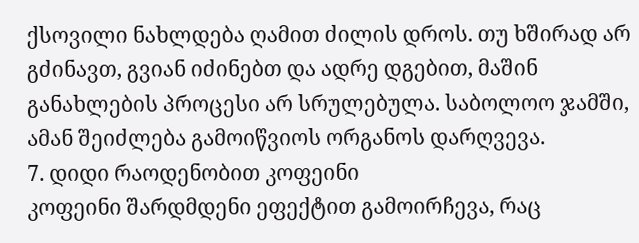ქსოვილი ნახლდება ღამით ძილის დროს. თუ ხშირად არ გძინავთ, გვიან იძინებთ და ადრე დგებით, მაშინ განახლების პროცესი არ სრულებულა. საბოლოო ჯამში, ამან შეიძლება გამოიწვიოს ორგანოს დარღვევა.
7. დიდი რაოდენობით კოფეინი
კოფეინი შარდმდენი ეფექტით გამოირჩევა, რაც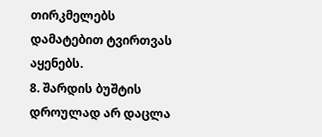თირკმელებს დამატებით ტვირთვას აყენებს.
8. შარდის ბუშტის დროულად არ დაცლა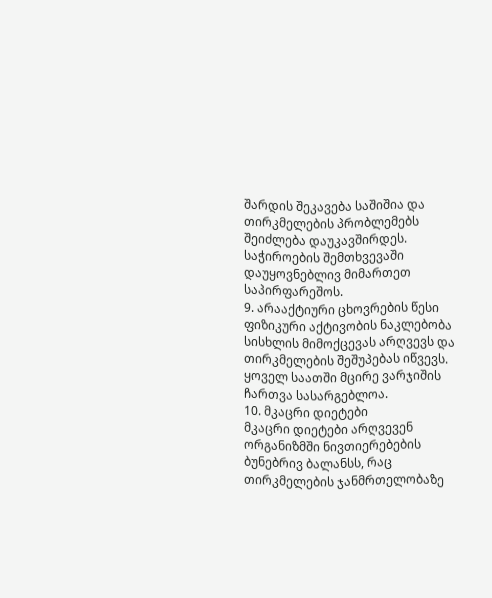შარდის შეკავება საშიშია და თირკმელების პრობლემებს შეიძლება დაუკავშირდეს. საჭიროების შემთხვევაში დაუყოვნებლივ მიმართეთ საპირფარეშოს.
9. არააქტიური ცხოვრების წესი
ფიზიკური აქტივობის ნაკლებობა სისხლის მიმოქცევას არღვევს და თირკმელების შეშუპებას იწვევს. ყოველ საათში მცირე ვარჯიშის ჩართვა სასარგებლოა.
10. მკაცრი დიეტები
მკაცრი დიეტები არღვევენ ორგანიზმში ნივთიერებების ბუნებრივ ბალანსს, რაც თირკმელების ჯანმრთელობაზე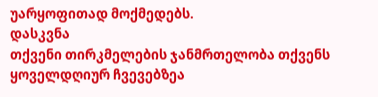უარყოფითად მოქმედებს.
დასკვნა
თქვენი თირკმელების ჯანმრთელობა თქვენს ყოველდღიურ ჩვევებზეა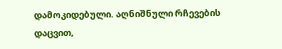დამოკიდებული. აღნიშნული რჩევების დაცვით,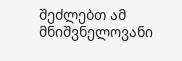შეძლებთ ამ მნიშვნელოვანი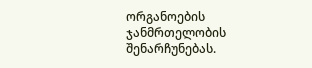ორგანოების ჯანმრთელობის შენარჩუნებას.